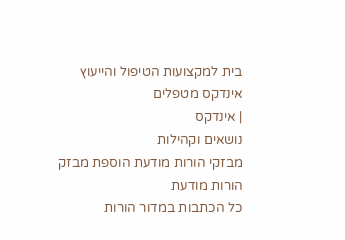בית למקצועות הטיפול והייעוץ
אינדקס מטפלים
| אינדקס
נושאים וקהילות
מבזקי הורות מודעת הוספת מבזק
הורות מודעת
כל הכתבות במדור הורות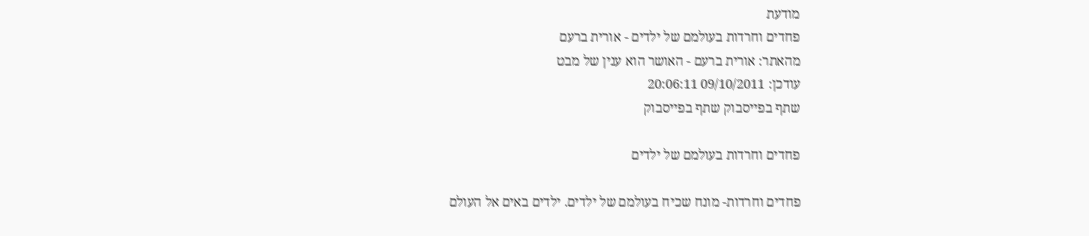מודעת
פחדים וחרדות בעולמם של ילדים - אורית ברעם
מהאתר: אורית ברעם - האושר הוא ענין של מבט
עודכן: 09/10/2011 20:06:11
שתף בפייסבוק שתף בפייסבוק

פחדים וחרדות בעולמם של ילדים

פחדים וחרדות- מונח שכיח בעולמם של ילדים. ילדים באים אל העולם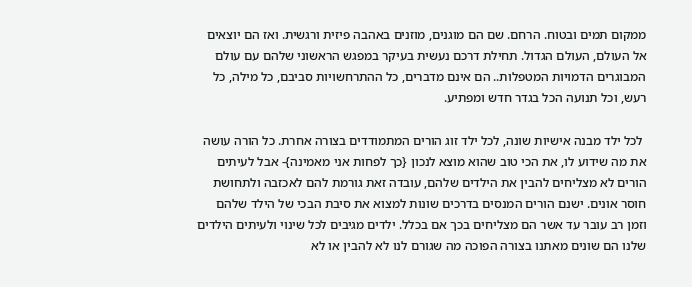ממקום תמים ובטוח. הרחם. שם הם מוגנים, מוזנים באהבה פיזית ורגשית. ואז הם יוצאים אל העולם, העולם הגדול. תחילת דרכם נעשית בעיקר במפגש הראשוני שלהם עם עולם המבוגרים הדמויות המטפלות.. הם אינם מדברים, כל ההתרחשויות סביבם, כל מילה, כל רעש, וכל תנועה הכל בגדר חדש ומפתיע.

 לכל ילד מבנה אישיות שונה, לכל ילד זוג הורים המתמודדים בצורה אחרת. כל הורה עושה את מה שידוע לו, את הכי טוב שהוא מוצא לנכון {כך לפחות אני מאמינה}- אבל לעיתים הורים לא מצליחים להבין את הילדים שלהם, עובדה זאת גורמת להם לאכזבה ולתחושת חוסר אונים. ישנם הורים המנסים בדרכים שונות למצוא את סיבת הבכי של הילד שלהם וזמן רב עובר עד אשר הם מצליחים בכך אם בכלל. ילדים מגיבים לכל שינוי ולעיתים הילדים שלנו הם שונים מאתנו בצורה הפוכה מה שגורם לנו לא להבין או לא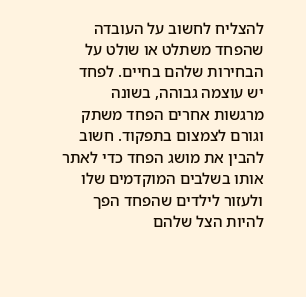להצליח לחשוב על העובדה שהפחד משתלט או שולט על הבחירות שלהם בחיים. לפחד יש עוצמה גבוהה, בשונה מרגשות אחרים הפחד משתק וגורם לצמצום בתפקוד. חשוב להבין את מושג הפחד כדי לאתר אותו בשלבים המוקדמים שלו ולעזור לילדים שהפחד הפך להיות הצל שלהם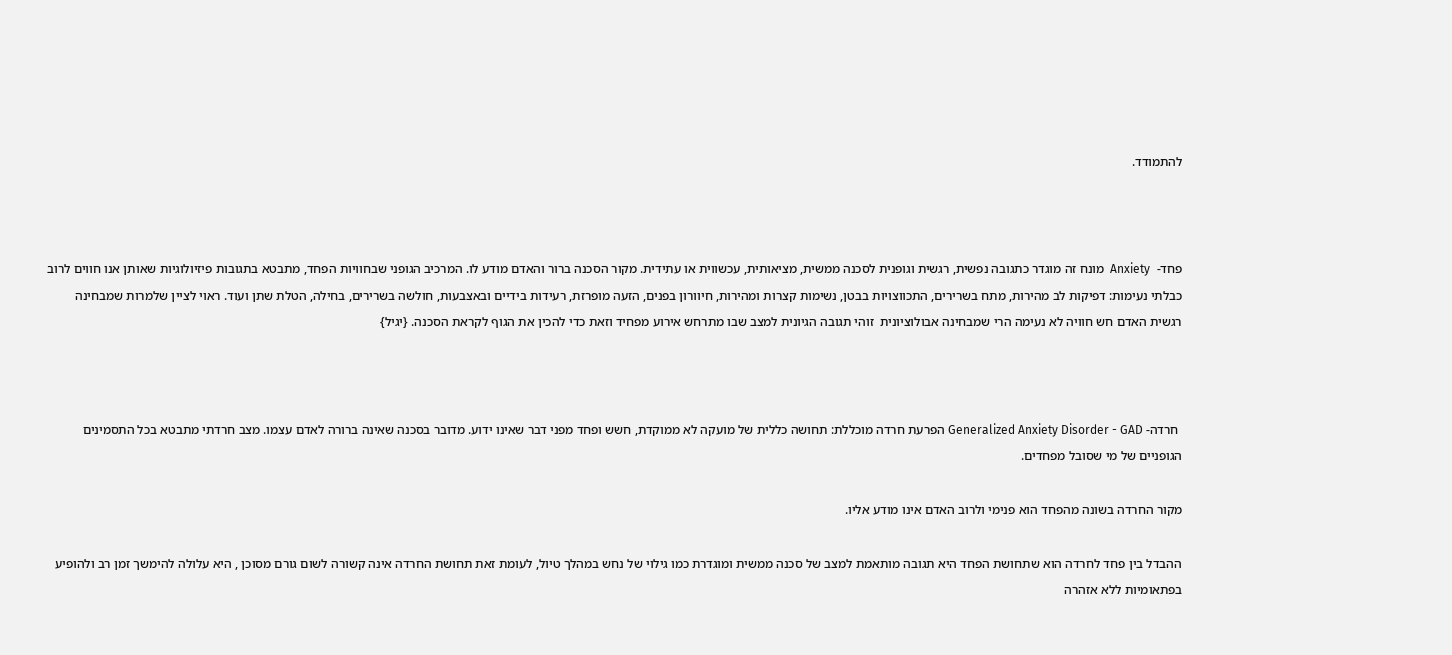להתמודד.



פחד-  Anxiety  מונח זה מוגדר כתגובה נפשית, רגשית וגופנית לסכנה ממשית, מציאותית, עכשווית או עתידית. מקור הסכנה ברור והאדם מודע לו. המרכיב הגופני שבחוויות הפחד, מתבטא בתגובות פיזיולוגיות שאותן אנו חווים לרוב כבלתי נעימות: דפיקות לב מהירות, מתח בשרירים, התכווצויות בבטן, נשימות קצרות ומהירות, חיוורון בפנים, הזעה מופרזת, רעידות בידיים ובאצבעות, חולשה בשרירים, בחילה, הטלת שתן ועוד. ראוי לציין שלמרות שמבחינה רגשית האדם חש חוויה לא נעימה הרי שמבחינה אבולוציונית  זוהי תגובה הגיונית למצב שבו מתרחש אירוע מפחיד וזאת כדי להכין את הגוף לקראת הסכנה. {יגיל}



 חרדה- Generalized Anxiety Disorder - GAD הפרעת חרדה מוכללת: תחושה כללית של מועקה לא ממוקדת, חשש ופחד מפני דבר שאינו ידוע. מדובר בסכנה שאינה ברורה לאדם עצמו. מצב חרדתי מתבטא בכל התסמינים הגופניים של מי שסובל מפחדים.

מקור החרדה בשונה מהפחד הוא פנימי ולרוב האדם אינו מודע אליו.

ההבדל בין פחד לחרדה הוא שתחושת הפחד היא תגובה מותאמת למצב של סכנה ממשית ומוגדרת כמו גילוי של נחש במהלך טיול, לעומת זאת תחושת החרדה אינה קשורה לשום גורם מסוכן , היא עלולה להימשך זמן רב ולהופיע בפתאומיות ללא אזהרה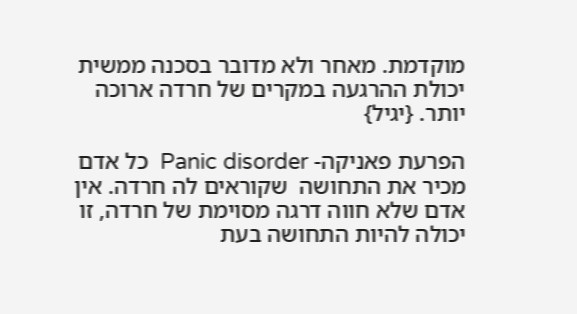מוקדמת. מאחר ולא מדובר בסכנה ממשית יכולת ההרגעה במקרים של חרדה ארוכה יותר. {יגיל}

הפרעת פאניקה- Panic disorder  כל אדם מכיר את התחושה  שקוראים לה חרדה. אין אדם שלא חווה דרגה מסוימת של חרדה, זו יכולה להיות התחושה בעת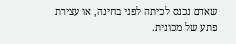שאדם נכנס לכיתה לפני בחינה, או עצירת פתע של מכונית.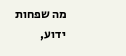מה שפחות ידוע,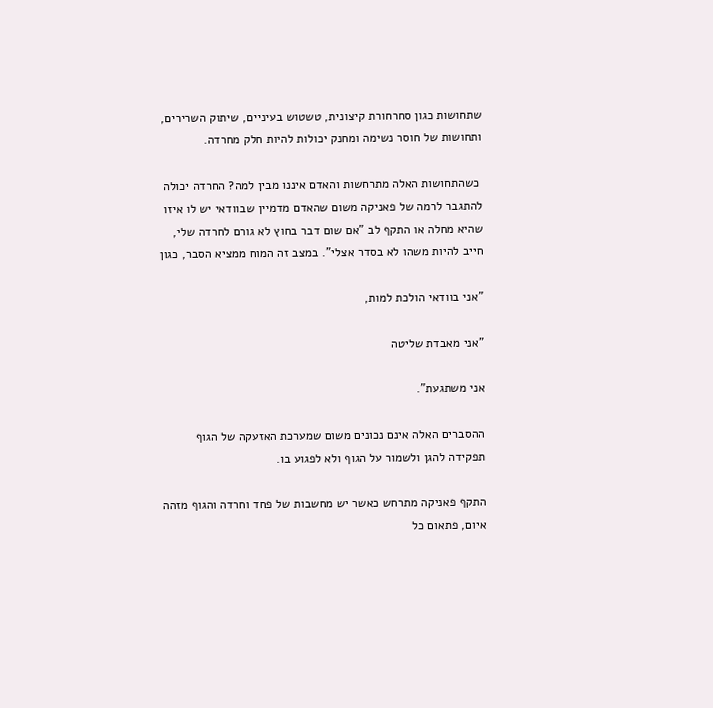שתחושות כגון סחרחורת קיצונית, טשטוש בעיניים, שיתוק השרירים, ותחושות של חוסר נשימה ומחנק יכולות להיות חלק מחרדה.

 כשהתחושות האלה מתרחשות והאדם איננו מבין למה? החרדה יכולה להתגבר לרמה של פאניקה משום שהאדם מדמיין שבוודאי יש לו איזו שהיא מחלה או התקף לב "אם שום דבר בחוץ לא גורם לחרדה שלי, חייב להיות משהו לא בסדר אצלי". במצב זה המוח ממציא הסבר, כגון

"אני בוודאי הולכת למות,

"אני מאבדת שליטה

אני משתגעת".

ההסברים האלה אינם נכונים משום שמערכת האזעקה של הגוף תפקידה להגן ולשמור על הגוף ולא לפגוע בו.

התקף פאניקה מתרחש כאשר יש מחשבות של פחד וחרדה והגוף מזהה איום, פתאום כל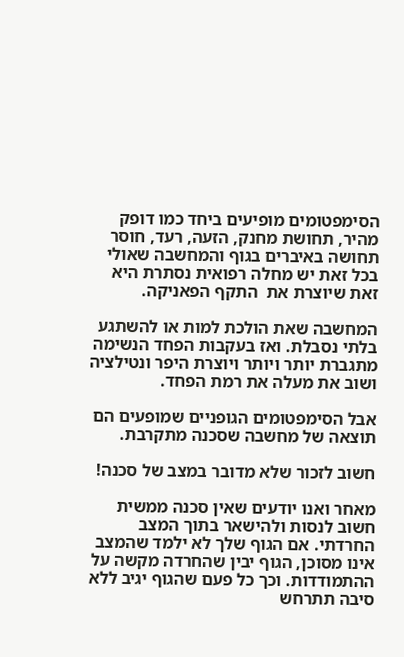הסימפטומים מופיעים ביחד כמו דופק מהיר, תחושת מחנק, הזעה, רעד, חוסר תחושה באיברים בגוף והמחשבה שאולי בכל זאת יש מחלה רפואית נסתרת היא זאת שיוצרת את  התקף הפאניקה.

המחשבה שאת הולכת למות או להשתגע בלתי נסבלת. ואז בעקבות הפחד הנשימה מתגברת יותר ויותר ויוצרת היפר ונטילציה ושוב את מעלה את רמת הפחד.

אבל הסימפטומים הגופניים שמופעים הם תוצאה של מחשבה שסכנה מתקרבת.

חשוב לזכור שלא מדובר במצב של סכנה!

מאחר ואנו יודעים שאין סכנה ממשית חשוב לנסות ולהישאר בתוך המצב החרדתי. אם הגוף שלך לא ילמד שהמצב אינו מסוכן, הגוף יבין שהחרדה מקשה על ההתמודדות. וכך כל פעם שהגוף יגיב ללא סיבה תתרחש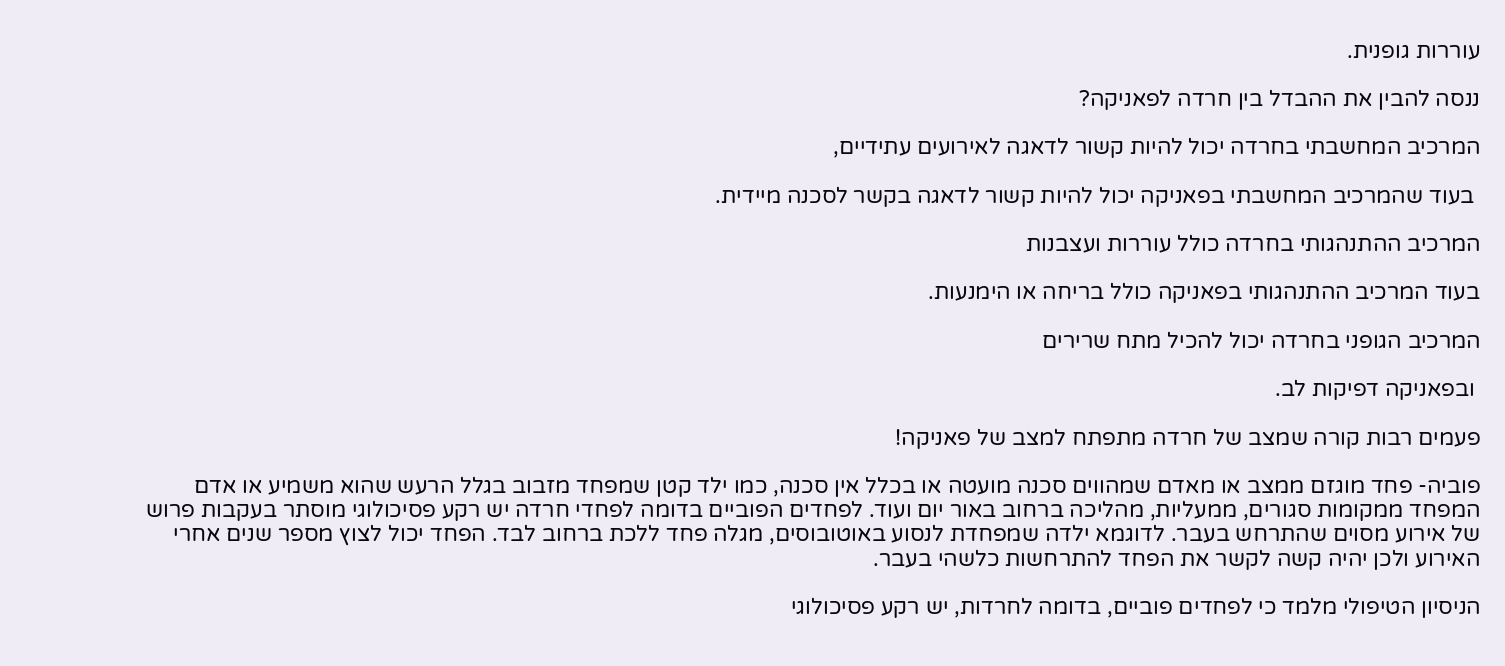עוררות גופנית.

ננסה להבין את ההבדל בין חרדה לפאניקה?

המרכיב המחשבתי בחרדה יכול להיות קשור לדאגה לאירועים עתידיים,

 בעוד שהמרכיב המחשבתי בפאניקה יכול להיות קשור לדאגה בקשר לסכנה מיידית.

המרכיב ההתנהגותי בחרדה כולל עוררות ועצבנות

בעוד המרכיב ההתנהגותי בפאניקה כולל בריחה או הימנעות.

המרכיב הגופני בחרדה יכול להכיל מתח שרירים

 ובפאניקה דפיקות לב.

פעמים רבות קורה שמצב של חרדה מתפתח למצב של פאניקה!

פוביה- פחד מוגזם ממצב או מאדם שמהווים סכנה מועטה או בכלל אין סכנה, כמו ילד קטן שמפחד מזבוב בגלל הרעש שהוא משמיע או אדם המפחד ממקומות סגורים, ממעליות, מהליכה ברחוב באור יום ועוד. לפחדים הפוביים בדומה לפחדי חרדה יש רקע פסיכולוגי מוסתר בעקבות פרוש של אירוע מסוים שהתרחש בעבר. לדוגמא ילדה שמפחדת לנסוע באוטובוסים, מגלה פחד ללכת ברחוב לבד. הפחד יכול לצוץ מספר שנים אחרי האירוע ולכן יהיה קשה לקשר את הפחד להתרחשות כלשהי בעבר.

הניסיון הטיפולי מלמד כי לפחדים פוביים, בדומה לחרדות, יש רקע פסיכולוגי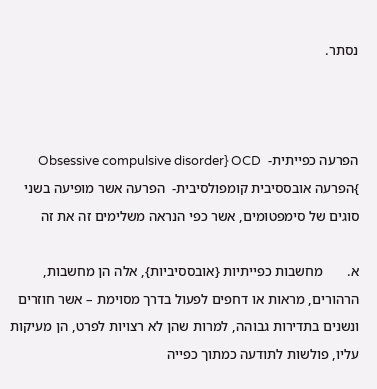נסתר.



הפרעה כפייתית-  Obsessive compulsive disorder} OCD }הפרעה אובססיבית קומפולסיבית-  הפרעה אשר מופיעה בשני סוגים של סימפטומים, אשר כפי הנראה משלימים זה את זה

א.       מחשבות כפייתיות {אובססיביות}, אלה הן מחשבות, הרהורים, מראות או דחפים לפעול בדרך מסוימת – אשר חוזרים ונשנים בתדירות גבוהה, למרות שהן לא רצויות לפרט, הן מעיקות עליו, פולשות לתודעה כמתוך כפייה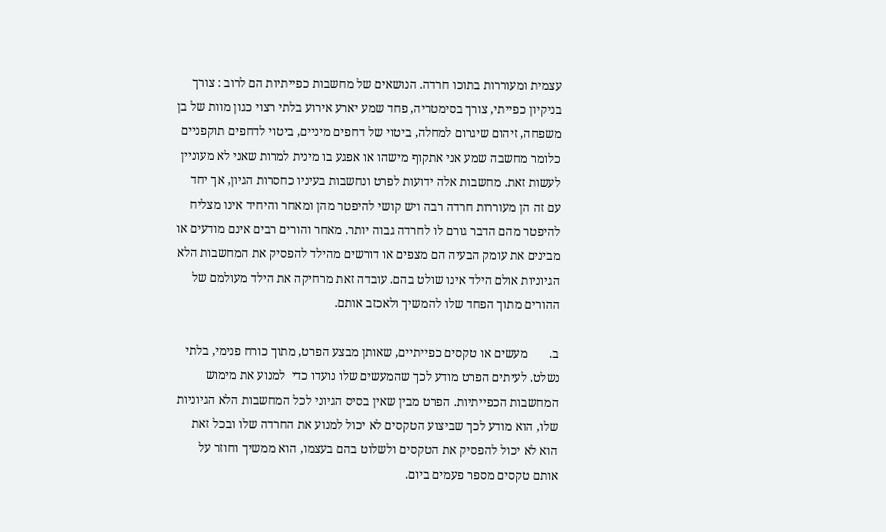עצמית ומעוררות בתוכו חרדה. הנושאים של מחשבות כפייתיות הם לרוב : צורך בניקיון כפייתי, צורך בסימטריה, פחד שמע יארע אירוע בלתי רצוי כגון מוות של בן משפחה, זיהום שיגרום למחלה, ביטוי של דחפים מיניים, ביטוי לדחפים תוקפניים כלומר מחשבה שמע אני אתקוף מישהו או אפגע בו מינית למרות שאני לא מעוניין לעשות זאת. מחשבות אלה ידועות לפרט ונחשבות בעיניו כחסרות הגיון, אך יחד עם זה הן מעוררות חרדה רבה ויש קושי להיפטר מהן ומאחר והיחיד אינו מצליח להיפטר מהם הדבר גורם לו לחרדה גבוה יותר. מאחר והורים רבים אינם מודעים או מבינים את עומק הבעיה הם מצפים או דורשים מהילד להפסיק את המחשבות הלא הגיוניות אולם הילד אינו שולט בהם. עובדה זאת מרחיקה את הילד מעולמם של ההורים מתוך הפחד שלו להמשיך ולאכזב אותם.

ב.       מעשים או טקסים כפייתיים, שאותן מבצע הפרט, מתוך כורח פנימי, בלתי נשלט. לעיתים הפרט מודע לכך שהמעשים שלו נועדו כדי  למנוע את מימוש המחשבות הכפייתיות. הפרט מבין שאין בסיס הגיוני לכל המחשבות הלא הגיוניות שלו, הוא מודע לכך שביצוע הטקסים לא יכול למנוע את החרדה שלו ובכל זאת הוא לא יכול להפסיק את הטקסים ולשלוט בהם בעצמו, הוא ממשיך וחוזר על אותם טקסים מספר פעמים ביום.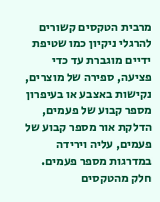מרבית הטקסים קשורים להרגלי ניקיון כמו שטיפת ידיים מוגברת עד כדי פציעה, ספירה של מוצרים, נקישות באצבע או בעיפרון מספר קבוע של פעמים, הדלקת אור מספר קבוע של פעמים, עליה וירידה במדרגות מספר פעמים. חלק מהטקסים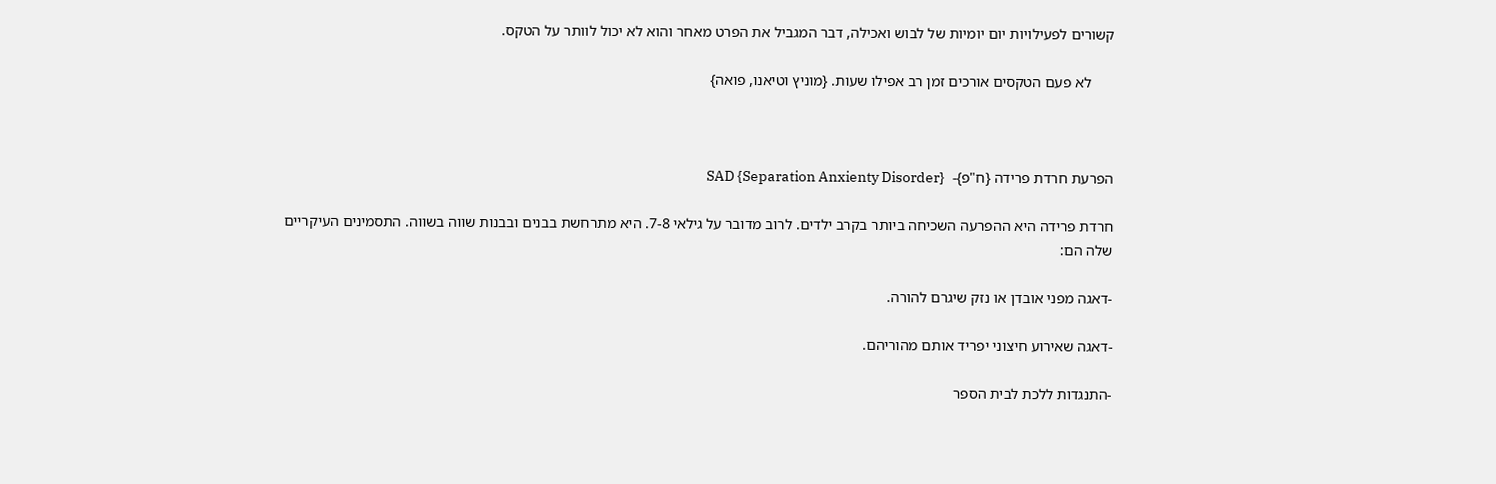קשורים לפעילויות יום יומיות של לבוש ואכילה, דבר המגביל את הפרט מאחר והוא לא יכול לוותר על הטקס.

      לא פעם הטקסים אורכים זמן רב אפילו שעות. {מוניץ וטיאנו, פואה}



הפרעת חרדת פרידה {ח"פ}-  SAD {Separation Anxienty Disorder}

חרדת פרידה היא ההפרעה השכיחה ביותר בקרב ילדים. לרוב מדובר על גילאי 7-8. היא מתרחשת בבנים ובבנות שווה בשווה. התסמינים העיקריים שלה הם:

-דאגה מפני אובדן או נזק שיגרם להורה.

-דאגה שאירוע חיצוני יפריד אותם מהוריהם.

-התנגדות ללכת לבית הספר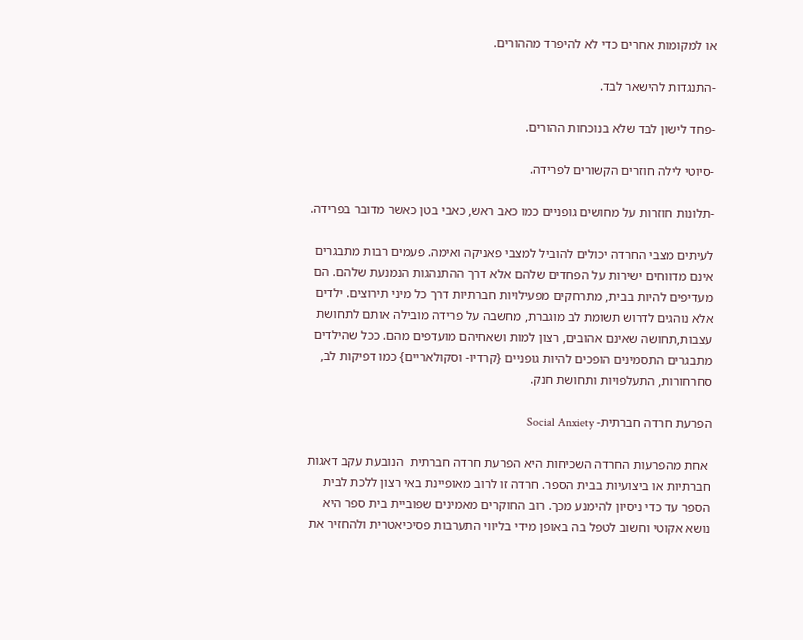או למקומות אחרים כדי לא להיפרד מההורים.

-התנגדות להישאר לבד.

-פחד לישון לבד שלא בנוכחות ההורים.

-סיוטי לילה חוזרים הקשורים לפרידה.

-תלונות חוזרות על מחושים גופניים כמו כאב ראש, כאבי בטן כאשר מדובר בפרידה.

לעיתים מצבי החרדה יכולים להוביל למצבי פאניקה ואימה. פעמים רבות מתבגרים אינם מדווחים ישירות על הפחדים שלהם אלא דרך ההתנהגות הנמנעת שלהם. הם מעדיפים להיות בבית, מתרחקים מפעילויות חברתיות דרך כל מיני תירוצים. ילדים אלא נוהגים לדרוש תשומת לב מוגברת, מחשבה על פרידה מובילה אותם לתחושת עצבות,תחושה שאינם אהובים, רצון למות ושאחיהם מועדפים מהם. ככל שהילדים מתבגרים התסמינים הופכים להיות גופניים {קרדיו- וסקולאריים} כמו דפיקות לב, סחרחורות, התעלפויות ותחושת חנק.

הפרעת חרדה חברתית- Social Anxiety

 אחת מהפרעות החרדה השכיחות היא הפרעת חרדה חברתית  הנובעת עקב דאגות חברתיות או ביצועיות בבית הספר. חרדה זו לרוב מאופיינת באי רצון ללכת לבית הספר עד כדי ניסיון להימנע מכך. רוב החוקרים מאמינים שפוביית בית ספר היא נושא אקוטי וחשוב לטפל בה באופן מידי בליווי התערבות פסיכיאטרית ולהחזיר את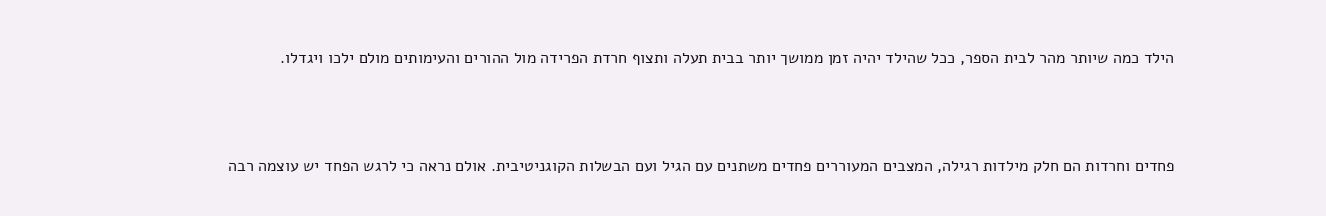הילד כמה שיותר מהר לבית הספר, ככל שהילד יהיה זמן ממושך יותר בבית תעלה ותצוף חרדת הפרידה מול ההורים והעימותים מולם ילכו ויגדלו.



פחדים וחרדות הם חלק מילדות רגילה, המצבים המעוררים פחדים משתנים עם הגיל ועם הבשלות הקוגניטיבית. אולם נראה כי לרגש הפחד יש עוצמה רבה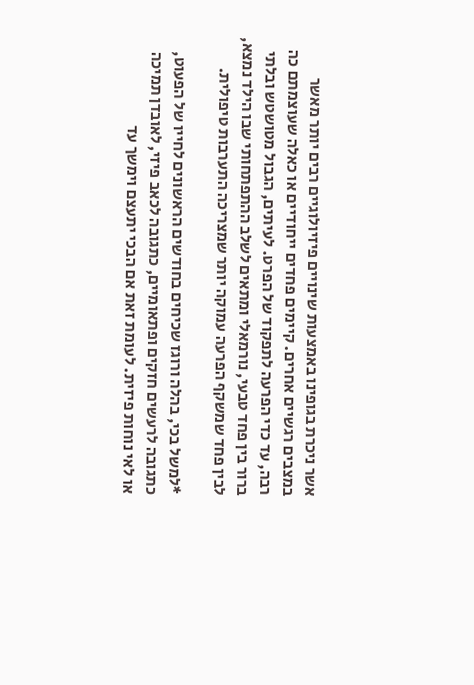אשר ניכרת בגופינו באמצעות שינויים פיזיולוגיים רבים יותר מאשר במצבים רגשיים אחרים. קיימים פחדים ייחודיים או כאלה שעוצמתם כה רבה, עד כדי הפרעה לתפקוד של הפרט. לעיתים, הגבול מטושטש ובלתי ברור בין פחד טבעי, נורמאלי ומתאים לשלב ההתפתחותי שבו הילד נמצא, לבין פחד שמשקף הפרעה עמוקה יותר שמצריכה התערבות טיפולית.

*למשל בכי, בהלה ורוגז שכיחים בחודשים הראשונים לחייו של הפעוט, כתגובה לרעשים חזקים ופתאומיים, כתגובה לכאב פיזי, לאובדן תמיכה או לאי נוחות פיזית. לעומת זאת אם הבכי יתעצם וימשך עד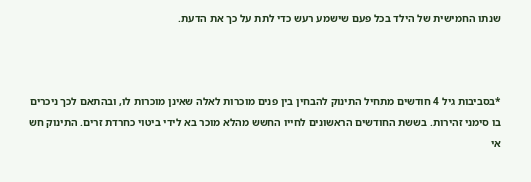שנתו החמישית של הילד בכל פעם שישמע רעש כדי לתת על כך את הדעת.



*בסביבות גיל 4 חודשים מתחיל התינוק להבחין בין פנים מוכרות לאלה שאינן מוכרות לו, ובהתאם לכך ניכרים בו סימני זהירות. בששת החודשים הראשונים לחייו החשש מהלא מוכר בא לידי ביטוי כחרדת זרים. התינוק חש אי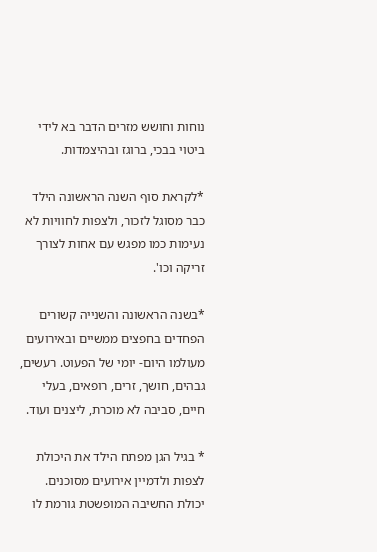נוחות וחושש מזרים הדבר בא לידי ביטוי בבכי, ברוגז ובהיצמדות.

*לקראת סוף השנה הראשונה הילד כבר מסוגל לזכור, ולצפות לחוויות לא נעימות כמו מפגש עם אחות לצורך זריקה וכו'.

*בשנה הראשונה והשנייה קשורים הפחדים בחפצים ממשיים ובאירועים מעולמו היום- יומי של הפעוט. רעשים, גבהים, חושך, זרים, רופאים, בעלי חיים, סביבה לא מוכרת, ליצנים ועוד.

* בגיל הגן מפתח הילד את היכולת לצפות ולדמיין אירועים מסוכנים. יכולת החשיבה המופשטת גורמת לו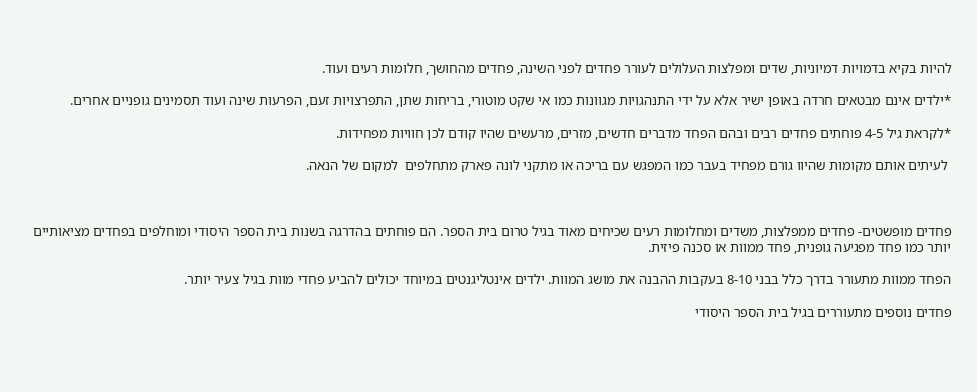להיות בקיא בדמויות דמיוניות, שדים ומפלצות העלולים לעורר פחדים לפני השינה, פחדים מהחושך, חלומות רעים ועוד.

*ילדים אינם מבטאים חרדה באופן ישיר אלא על ידי התנהגויות מגוונות כמו אי שקט מוטורי, בריחות שתן, התפרצויות זעם, הפרעות שינה ועוד תסמינים גופניים אחרים.

*לקראת גיל 4-5 פוחתים פחדים רבים ובהם הפחד מדברים חדשים, מזרים, מרעשים שהיו קודם לכן חוויות מפחידות.

 לעיתים אותם מקומות שהיוו גורם מפחיד בעבר כמו המפגש עם בריכה או מתקני לונה פארק מתחלפים  למקום של הנאה.



פחדים מופשטים- פחדים ממפלצות, משדים ומחלומות רעים שכיחים מאוד בגיל טרום בית הספר. הם פוחתים בהדרגה בשנות בית הספר היסודי ומוחלפים בפחדים מציאותיים יותר כמו פחד מפגיעה גופנית, פחד ממוות או סכנה פיזית.

הפחד ממוות מתעורר בדרך כלל בבני 8-10 בעקבות ההבנה את מושג המוות. ילדים אינטליגנטים במיוחד יכולים להביע פחדי מוות בגיל צעיר יותר.

פחדים נוספים מתעוררים בגיל בית הספר היסודי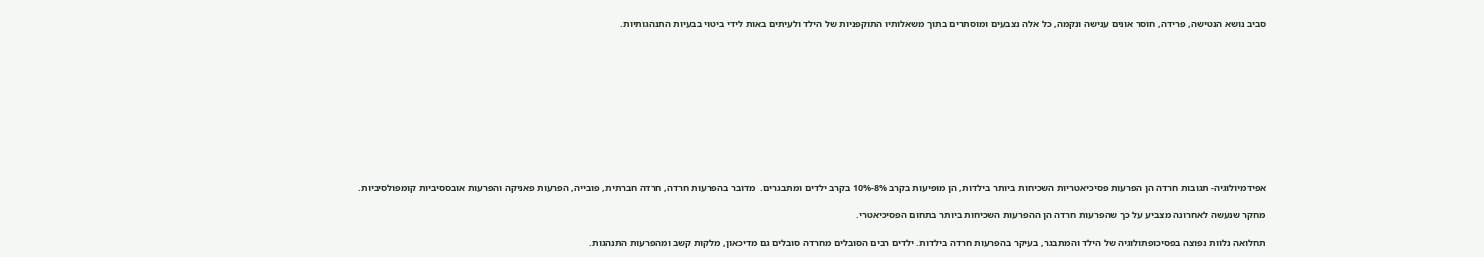סביב נושא הנטישה, פרידה, חוסר אונים ענישה ונקמה, כל אלה נצבעים ומוסתרים בתוך משאלותיו התוקפניות של הילד ולעיתים באות לידי ביטוי בבעיות התנהגותיות.











אפידמיולוגיה- תגובות חרדה הן הפרעות פסיכיאטריות השכיחות ביותר בילדות, הן מופיעות בקרב 8%-10% בקרב ילדים ומתבגרים.  מדובר בהפרעות חרדה, חרדה חברתית, פובייה, הפרעות פאניקה והפרעות אובססיביות קומפולסיביות.

מחקר שנעשה לאחרונה מצביע על כך שהפרעות חרדה הן ההפרעות השכיחות ביותר בתחום הפסיכיאטרי.

תחלואה נלוות נפוצה בפסיכופתולוגיה של הילד והמתבגר, בעיקר בהפרעות חרדה בילדות. ילדים רבים הסובלים מחרדה סובלים גם מדיכאון, מלקות קשב ומהפרעות התנהגות.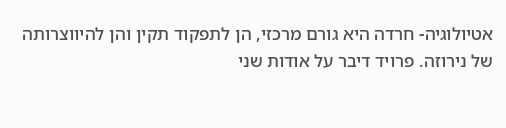אטיולוגיה- חרדה היא גורם מרכזי, הן לתפקוד תקין והן להיווצרותה של נירוזה. פרויד דיבר על אודות שני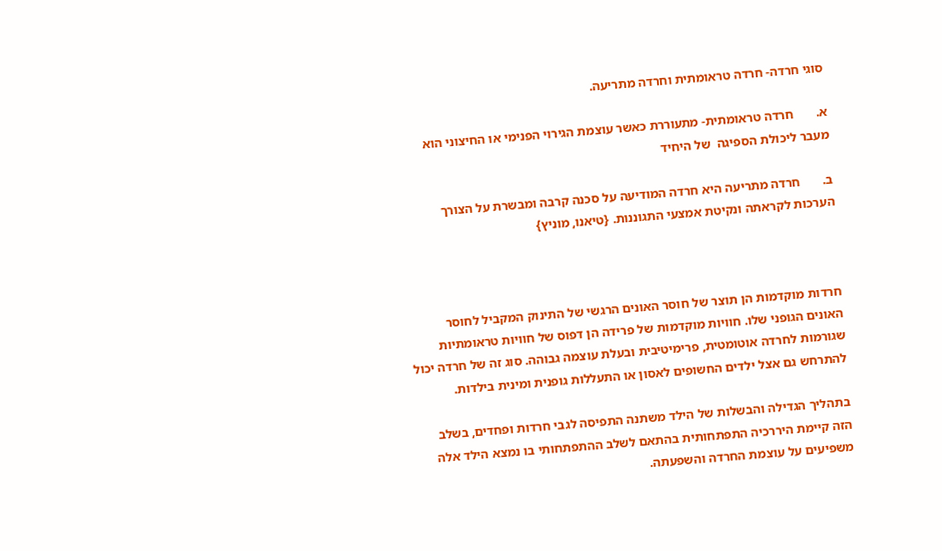סוגי חרדה- חרדה טראומתית וחרדה מתריעה.

א.       חרדה טראומתית- מתעוררת כאשר עוצמת הגירוי הפנימי או החיצוני הוא מעבר ליכולת הספיגה  של היחיד

ב.       חרדה מתריעה היא חרדה המודיעה על סכנה קרבה ומבשרת על הצורך הערכות לקראתה ונקיטת אמצעי התגוננות. {טיאנו, מוניץ}



חרדות מוקדמות הן תוצר של חוסר האונים הרגשי של התינוק המקביל לחוסר האונים הגופני שלו. חוויות מוקדמות של פרידה הן דפוס של חוויות טראומתיות שגורמות לחרדה אוטומטית, פרימיטיבית ובעלת עוצמה גבוהה. סוג זה של חרדה יכול להתרחש גם אצל ילדים החשופים לאסון או התעללות גופנית ומינית בילדות.

בתהליך הגדילה והבשלות של הילד משתנה התפיסה לגבי חרדות ופחדים, בשלב הזה קיימת היררכיה התפתחותית בהתאם לשלב ההתפתחותי בו נמצא הילד אלה משפיעים על עוצמת החרדה והשפעתה.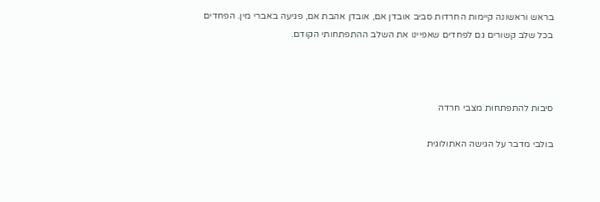בראש וראשונה קיימות החרדות סביב אובדן אם, אובדן אהבת אם, פגיעה באברי מין. הפחדים בכל שלב קשורים גם לפחדים שאפיינו את השלב ההתפתחותי הקודם.



סיבות להתפתחות מצבי חרדה

בולבי מדבר על הגישה האתולוגית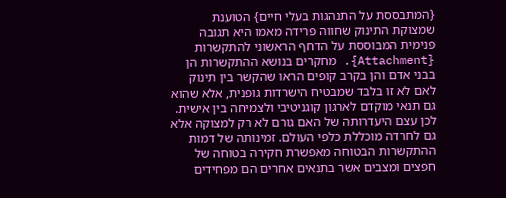{המתבססת על התנהגות בעלי חיים} הטוענת שמצוקת התינוק שחווה פרידה מאמו היא תגובה פנימית המבוססת על הדחף הראשוני להתקשרות {Attachment}. מחקרים בנושא ההתקשרות הן בבני אדם והן בקרב קופים הראו שהקשר בין תינוק לאם לא זו בלבד שמבטיח הישרדות גופנית, אלא שהוא גם תנאי מוקדם לארגון קוגניטיבי ולצמיחה בין אישית. לכן עצם היעדרותה של האם גורם לא רק למצוקה אלא גם לחרדה מוכללת כלפי העולם. זמינותה של דמות ההתקשרות הבטוחה מאפשרת חקירה בטוחה של חפצים ומצבים אשר בתנאים אחרים הם מפחידים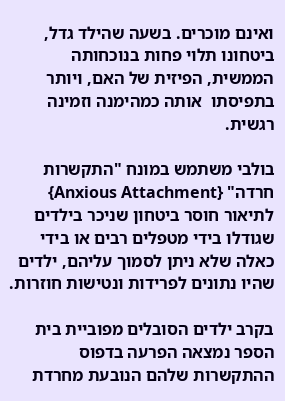ואינם מוכרים. בשעה שהילד גדל, ביטחונו תלוי פחות בנוכחותה הממשית, הפיזית של האם, ויותר בתפיסתו  אותה כמהימנה וזמינה רגשית.

בולבי משתמש במונח "התקשרות חרדה" {Anxious Attachment} לתיאור חוסר ביטחון שניכר בילדים שגודלו בידי מטפלים רבים או בידי כאלה שלא ניתן לסמוך עליהם, ילדים שהיו נתונים לפרידות ונטישות חוזרות.

בקרב ילדים הסובלים מפוביית בית הספר נמצאה הפרעה בדפוס ההתקשרות שלהם הנובעת מחרדת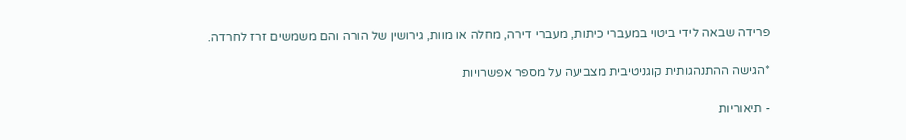פרידה שבאה לידי ביטוי במעברי כיתות, מעברי דירה, מחלה או מוות, גירושין של הורה והם משמשים זרז לחרדה.

*הגישה ההתנהגותית קוגניטיבית מצביעה על מספר אפשרויות

- תיאוריות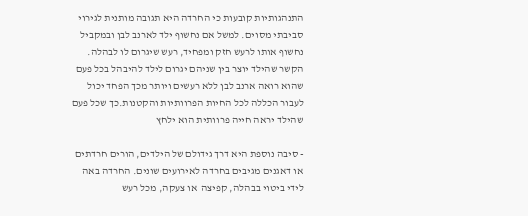התנהגותיות קובעות כי החרדה היא תגובה מותנית לגירוי סביבתי מסוים. למשל אם נחשוף ילד לארנב לבן ובמקביל נחשוף אותו לרעש חזק ומפחיד, רעש שיגרום לו לבהלה. הקשר שהילד יוצר בין שניהם יגרום לילד להיבהל בכל פעם שהוא רואה ארנב לבן ללא רעשים ויותר מכך הפחד יכול לעבור הכללה לכל החיות הפרוותיות והקטנות.כך שכל פעם שהילד יראה חייה פרוותית הוא ילחץ

- סיבה נוספת היא דרך גידולם של הילדים, הורים חרדתים או דאגנים מגיבים בחרדה לאירועים שונים. החרדה באה לידי ביטוי בבהלה, קפיצה  או צעקה, מכל רעש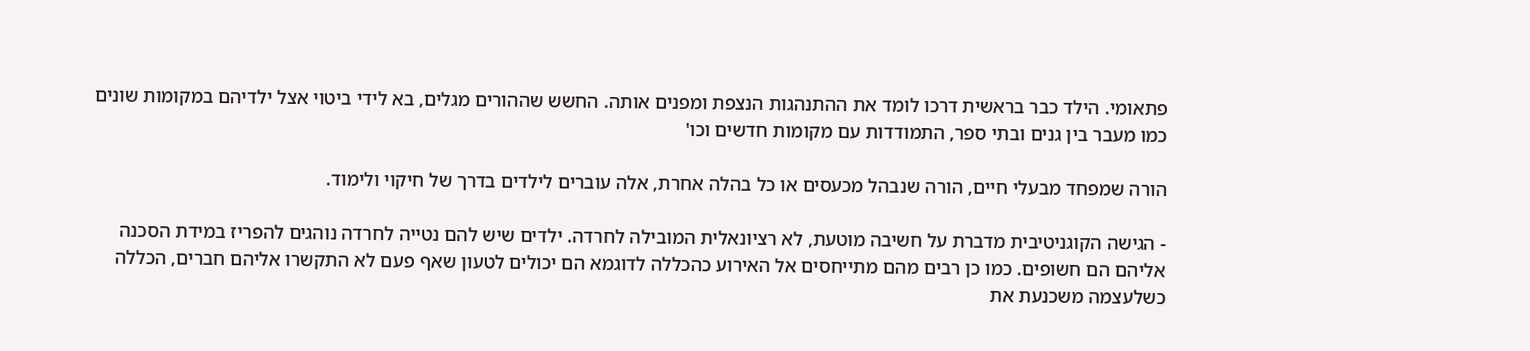פתאומי. הילד כבר בראשית דרכו לומד את ההתנהגות הנצפת ומפנים אותה. החשש שההורים מגלים, בא לידי ביטוי אצל ילדיהם במקומות שונים כמו מעבר בין גנים ובתי ספר, התמודדות עם מקומות חדשים וכו'

הורה שמפחד מבעלי חיים, הורה שנבהל מכעסים או כל בהלה אחרת, אלה עוברים לילדים בדרך של חיקוי ולימוד.

- הגישה הקוגניטיבית מדברת על חשיבה מוטעת, לא רציונאלית המובילה לחרדה. ילדים שיש להם נטייה לחרדה נוהגים להפריז במידת הסכנה אליהם הם חשופים. כמו כן רבים מהם מתייחסים אל האירוע כהכללה לדוגמא הם יכולים לטעון שאף פעם לא התקשרו אליהם חברים, הכללה כשלעצמה משכנעת את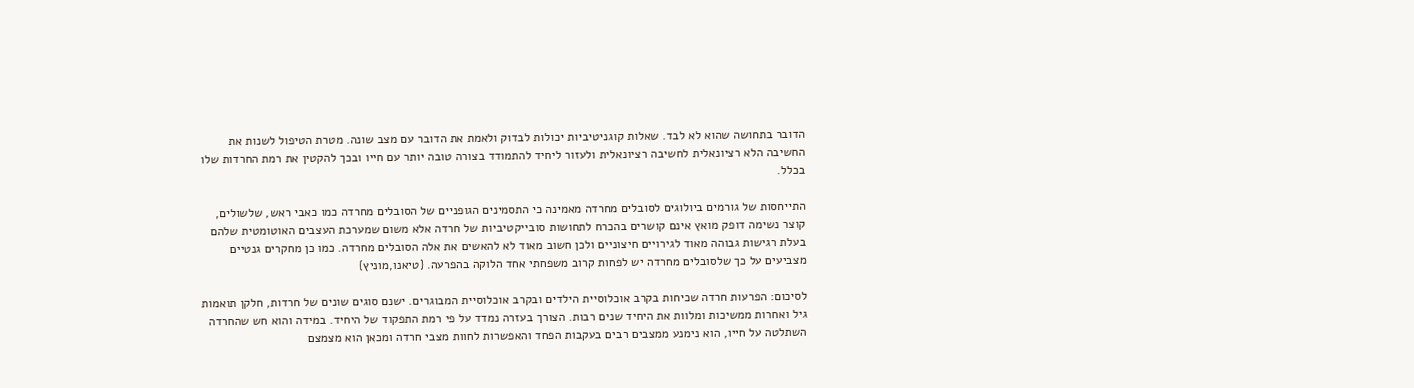הדובר בתחושה שהוא לא לבד. שאלות קוגניטיביות יכולות לבדוק ולאמת את הדובר עם מצב שונה. מטרת הטיפול לשנות את החשיבה הלא רציונאלית לחשיבה רציונאלית ולעזור ליחיד להתמודד בצורה טובה יותר עם חייו ובכך להקטין את רמת החרדות שלו בכלל.

התייחסות של גורמים ביולוגים לסובלים מחרדה מאמינה כי התסמינים הגופניים של הסובלים מחרדה כמו כאבי ראש, שלשולים, קוצר נשימה דופק מואץ אינם קושרים בהכרח לתחושות סובייקטיביות של חרדה אלא משום שמערכת העצבים האוטומטית שלהם בעלת רגישות גבוהה מאוד לגירויים חיצוניים ולכן חשוב מאוד לא להאשים את אלה הסובלים מחרדה. כמו כן מחקרים גנטיים מצביעים על כך שלסובלים מחרדה יש לפחות קרוב משפחתי אחד הלוקה בהפרעה. {טיאנו,מוניץ}

לסיכום: הפרעות חרדה שכיחות בקרב אוכלוסיית הילדים ובקרב אוכלוסיית המבוגרים. ישנם סוגים שונים של חרדות, חלקן תואמות גיל ואחרות ממשיכות ומלוות את היחיד שנים רבות. הצורך בעזרה נמדד על פי רמת התפקוד של היחיד. במידה והוא חש שהחרדה השתלטה על חייו, הוא נימנע ממצבים רבים בעקבות הפחד והאפשרות לחוות מצבי חרדה ומכאן הוא מצמצם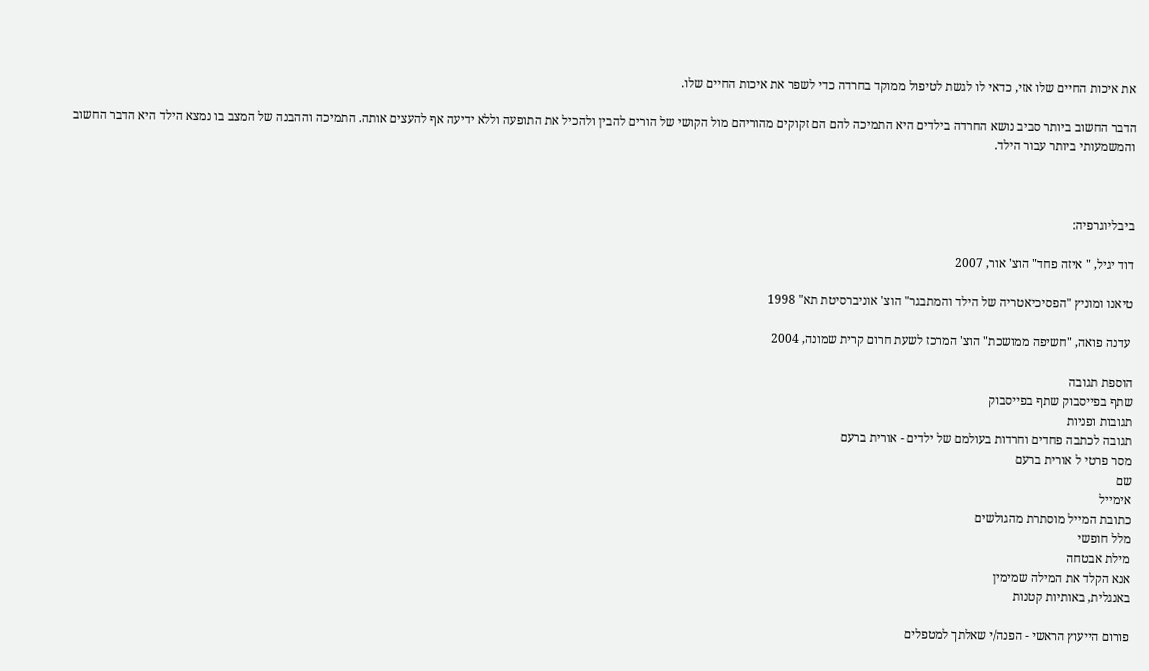את איכות החיים שלו אזי, כדאי לו לגשת לטיפול ממוקד בחרדה כדי לשפר את איכות החיים שלו.

הדבר החשוב ביותר סביב נושא החרדה בילדים היא התמיכה להם הם זקוקים מהוריהם מול הקושי של הורים להבין ולהכיל את התופעה וללא ידיעה אף להעצים אותה. התמיכה וההבנה של המצב בו נמצא הילד היא הדבר החשוב והמשמעותי ביותר עבור הילד.



ביבליוגרפיה:

דוד יגיל, " איזה פחד" הוצ' אור, 2007

טיאנו ומוניץ "הפסיכיאטריה של הילד והמתבגר" הוצ' אוניברסיטת תא" 1998

 עדנה פואה, "חשיפה ממושכת" הוצ' המרכז לשעת חרום קרית שמונה, 2004

הוספת תגובה
שתף בפייסבוק שתף בפייסבוק
תגובות ופניות
תגובה לכתבה פחדים וחרדות בעולמם של ילדים - אורית ברעם
מסר פרטי ל אורית ברעם
שם
אימייל
כתובת המייל מוסתרת מהגולשים
מלל חופשי
מילת אבטחה
אנא הקלד את המילה שמימין
באנגלית, באותיות קטנות

פורום הייעוץ הראשי - הפנה/י שאלתך למטפלים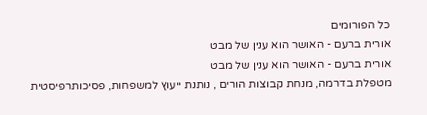כל הפורומים
אורית ברעם - האושר הוא ענין של מבט
אורית ברעם - האושר הוא ענין של מבט
מטפלת בדרמה, מנחת קבוצות הורים , נותנת ייעוץ למשפחות, פסיכותרפיסטית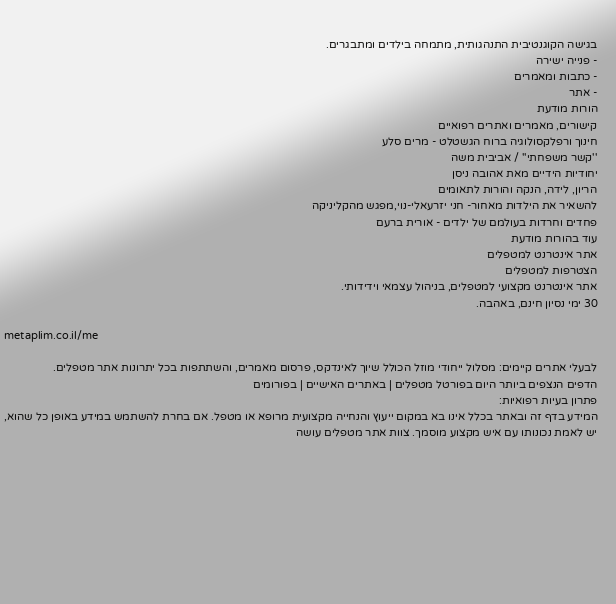בגישה הקוגנטיבית התנהגותית, מתמחה בילדים ומתבגרים.
- פנייה ישירה
- כתבות ומאמרים
- אתר
הורות מודעת
קישורים, מאמרים ואתרים רפואיים
חינוך ורפלקסולוגיה ברוח הגשטלט - מרים סלע
''קשר משפחתי'' / אביבית משה
יחודיות הידיים מאת אהובה ניסן
הריון, לידה, הנקה והורות לתאומים
להשאיר את הילדות מאחור- חני יזרעאלי-נוי,מפגש מהקליניקה
פחדים וחרדות בעולמם של ילדים - אורית ברעם
עוד בהורות מודעת
אתר אינטרנט למטפלים
הצטרפות למטפלים
אתר אינטרנט מקצועי למטפלים, בניהול עצמאי וידידותי.
30 ימי נסיון חינם, באהבה.

metaplim.co.il/me

לבעלי אתרים קיימים: מסלול ייחודי מוזל הכולל שיוך לאינדקס, פרסום מאמרים, והשתתפות בכל יתרונות אתר מטפלים.
הדפים הנצפים ביותר היום בפורטל מטפלים | באתרים האישיים | בפורומים
פתרון בעיות רפואיות:
המידע בדף זה ובאתר בכלל אינו בא במקום ייעוץ והנחייה מקצועית מרופא או מטפל. אם בחרת להשתמש במידע באופן כל שהוא, יש לאמת נכונותו עם איש מקצוע מוסמך. צוות אתר מטפלים עושה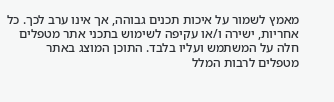מאמץ לשמור על איכות תכנים גבוהה, אך אינו ערב לכך. כל אחריות, ישירה ו/או עקיפה לשימוש בתכני אתר מטפלים חלה על המשתמש ועליו בלבד. התוכן המוצג באתר מטפלים לרבות המלל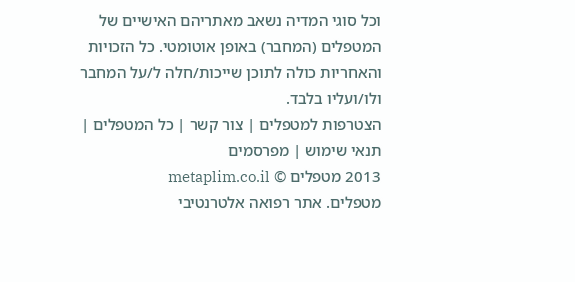וכל סוגי המדיה נשאב מאתריהם האישיים של המטפלים (המחבר) באופן אוטומטי. כל הזכויות והאחריות כולה לתוכן שייכות/חלה ל/על המחבר ולו/ועליו בלבד.
הצטרפות למטפלים | צור קשר | כל המטפלים | תנאי שימוש | מפרסמים
2013 מטפלים © metaplim.co.il
מטפלים. אתר רפואה אלטרנטיבי